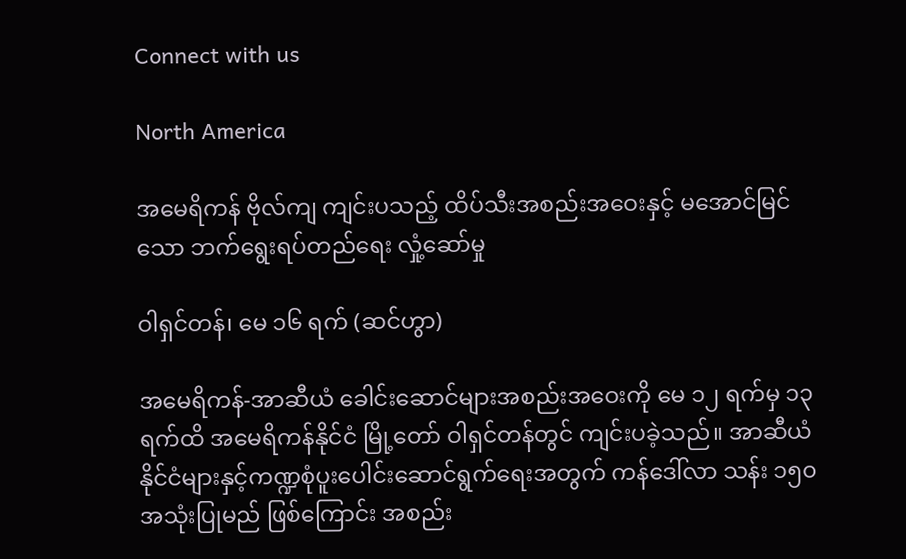Connect with us

North America

အမေရိကန် ဗိုလ်ကျ ကျင်းပသည့် ထိပ်သီးအစည်းအဝေးနှင့် မအောင်မြင်သော ဘက်ရွေးရပ်တည်ရေး လှုံ့ဆော်မှု

ဝါရှင်တန်၊ မေ ၁၆ ရက် (ဆင်ဟွာ)

အမေရိကန်-အာဆီယံ ခေါင်းဆောင်များအစည်းအဝေးကို မေ ၁၂ ရက်မှ ၁၃ ရက်ထိ အမေရိကန်နိုင်ငံ မြို့တော် ဝါရှင်တန်တွင် ကျင်းပခဲ့သည်။ အာဆီယံနိုင်ငံများနှင့်ကဏ္ဍစုံပူးပေါင်းဆောင်ရွက်ရေးအတွက် ကန်ဒေါ်လာ သန်း ၁၅၀ အသုံးပြုမည် ဖြစ်ကြောင်း အစည်း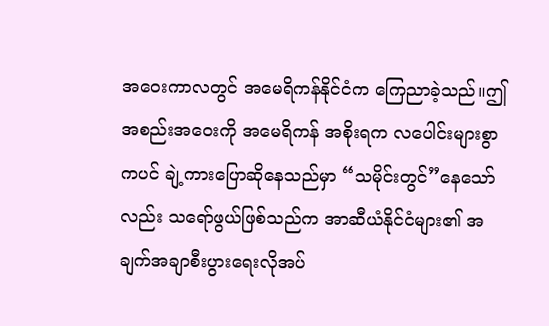အဝေးကာလတွင် အမေရိကန်နိုင်ငံက ကြေညာခဲ့သည်။ဤအစည်းအဝေးကို အမေရိကန် အစိုးရက လပေါင်းများစွာကပင် ချဲ့ကားပြောဆိုနေသည်မှာ “သမိုင်းတွင်”နေသော်လည်း သရော်ဖွယ်ဖြစ်သည်က အာဆီယံနိုင်ငံများ၏ အချက်အချာစီးပွားရေးလိုအပ်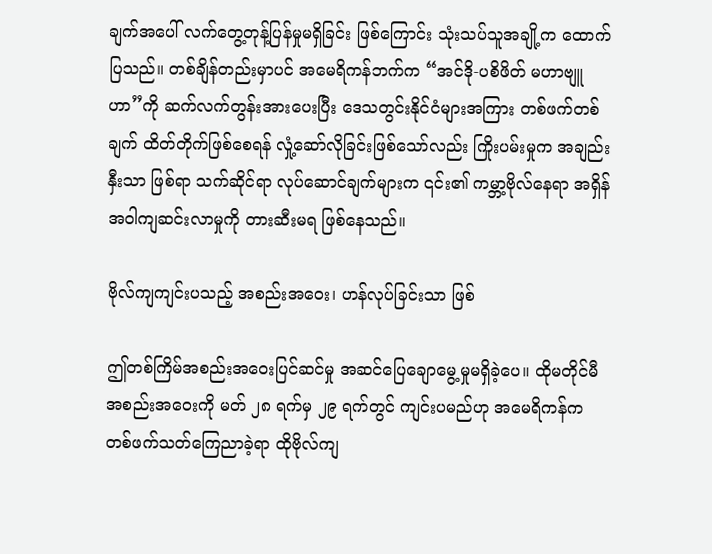ချက်အပေါ် လက်တွေ့တုန့်ပြန်မှုမရှိခြင်း ဖြစ်ကြောင်း သုံးသပ်သူအချို့က ထောက်ပြသည်။ တစ်ချိန်တည်းမှာပင် အမေရိကန်ဘက်က “အင်ဒို-ပစိဖိတ် မဟာဗျူဟာ”ကို ဆက်လက်တွန်းအားပေးပြီး ဒေသတွင်းနိုင်ငံများအကြား တစ်ဖက်တစ်ချက် ထိတ်တိုက်ဖြစ်စေရန် လှုံ့ဆော်လိုခြင်းဖြစ်သော်လည်း ကြိုးပမ်းမှုက အချည်းနှီးသာ ဖြစ်ရာ သက်ဆိုင်ရာ လုပ်ဆောင်ချက်များက ၎င်း၏ ကမ္ဘာ့ဗိုလ်နေရာ အရှိန်အဝါကျဆင်းလာမှုကို တားဆီးမရ ဖြစ်နေသည်။

ဗိုလ်ကျကျင်းပသည့် အစည်းအဝေး၊ ဟန်လုပ်ခြင်းသာ ဖြစ်

ဤတစ်ကြိမ်အစည်းအဝေးပြင်ဆင်မှု အဆင်ပြေချောမွေ့မှုမရှိခဲ့ပေ။ ထိုမတိုင်မီ အစည်းအဝေးကို မတ် ၂၈ ရက်မှ ၂၉ ရက်တွင် ကျင်းပမည်ဟု အမေရိကန်က တစ်ဖက်သတ်ကြေညာခဲ့ရာ ထိုဗိုလ်ကျ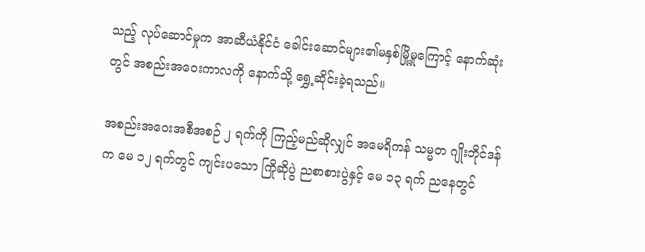သည့် လုပ်ဆောင်မှုက အာဆီယံနိုင်ငံ ခေါင်းဆောင်များ၏မနှစ်မြို့မှုကြောင့် နောက်ဆုံးတွင် အစည်းအဝေးကာလကို နောက်သို့ ရွှေ့ဆိုင်းခဲ့ရသည်။

အစည်းအဝေးအစီအစဉ် ၂ ရက်ကို ကြည့်မည်ဆိုလျှင် အမေရိကန် သမ္မတ ဂျိုးဘိုင်ဒန်က မေ ၁၂ ရက်တွင် ကျင်းပသော ကြိုဆိုပွဲ ညစာစားပွဲနှင့် မေ ၁၃ ရက် ညနေတွင်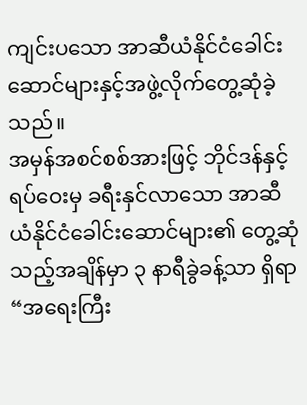ကျင်းပသော အာဆီယံနိုင်ငံခေါင်းဆောင်များနှင့်အဖွဲ့လိုက်တွေ့ဆုံခဲ့သည်။
အမှန်အစင်စစ်အားဖြင့် ဘိုင်ဒန်နှင့် ရပ်ဝေးမှ ခရီးနှင်လာသော အာဆီယံနိုင်ငံခေါင်းဆောင်များ၏ တွေ့ဆုံသည့်အချိန်မှာ ၃ နာရီခွဲခန့်သာ ရှိရာ “အရေးကြီး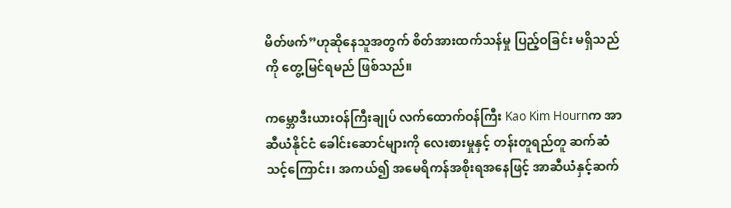မိတ်ဖက်”ဟုဆိုနေသူအတွက် စိတ်အားထက်သန်မှု ပြည့်ဝခြင်း မရှိသည်ကို တွေ့မြင်ရမည် ဖြစ်သည်။

ကမ္ဘောဒီးယားဝန်ကြီးချုပ် လက်ထောက်ဝန်ကြီး Kao Kim Hournက အာဆီယံနိုင်ငံ ခေါင်းဆောင်များကို လေးစားမှုနှင့် တန်းတူရည်တူ ဆက်ဆံသင့်ကြောင်း၊ အကယ်၍ အမေရိကန်အစိုးရအနေဖြင့် အာဆီယံနှင့်ဆက်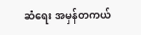ဆံရေး အမှန်တကယ်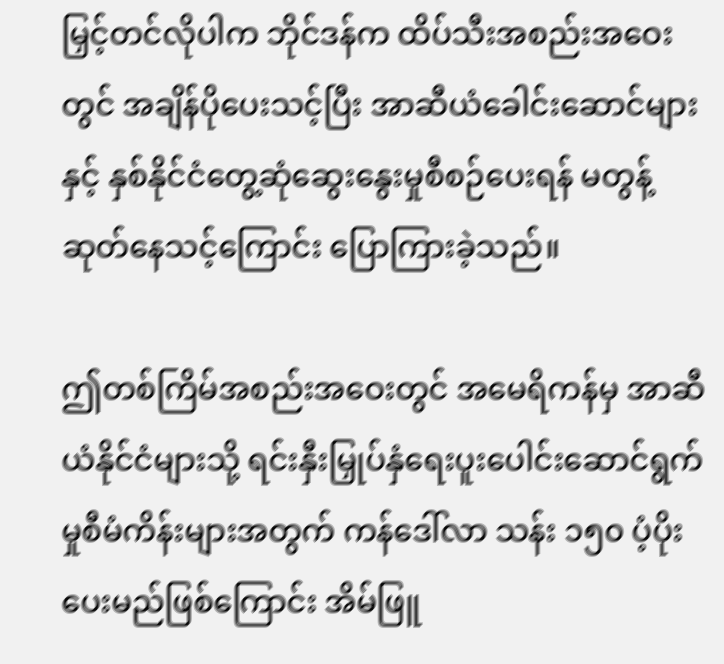မြှင့်တင်လိုပါက ဘိုင်ဒန်က ထိပ်သီးအစည်းအဝေးတွင် အချိန်ပိုပေးသင့်ပြီး အာဆီယံခေါင်းဆောင်များနှင့် နှစ်နိုင်ငံတွေ့ဆုံဆွေးနွေးမှုစီစဉ်ပေးရန် မတွန့်ဆုတ်နေသင့်ကြောင်း ပြောကြားခဲ့သည်။

ဤတစ်ကြိမ်အစည်းအဝေးတွင် အမေရိကန်မှ အာဆီယံနိုင်ငံများသို့ ရင်းနှီးမြှုပ်နှံရေးပူးပေါင်းဆောင်ရွက်မှုစီမံကိန်းများအတွက် ကန်ဒေါ်လာ သန်း ၁၅၀ ပံ့ပိုးပေးမည်ဖြစ်ကြောင်း အိမ်ဖြူ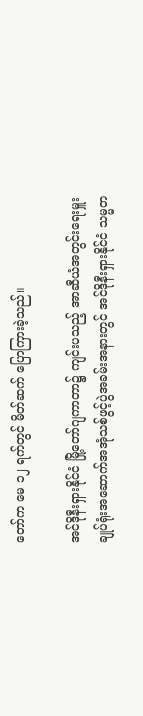တော်က မေ ၁၂ ရက်တွင် မိတ်ဆက် ပြောကြားခဲ့သည်။

အင်ဒိုနီးရှားနိုင်ငံ မြို့တော်ဂျကာတာ၌ ကျင်းပသည့် အာဆီယံအတွင်းရေးမှူးချုပ်ရုံးအဆောက်အအုံသစ်ဖွင့်ပွဲအခမ်းအနားတွင် အင်ဒိုနီးရှားနိုင်ငံ သမ္မတ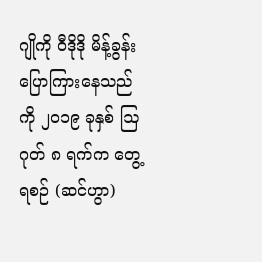ဂျိုကို ဝီဒိုဒို မိန့်ခွန်းပြောကြားနေသည်ကို ၂၀၁၉ ခုနှစ် ဩဂုတ် ၈ ရက်က တွေ့ရစဉ် (ဆင်ဟွာ)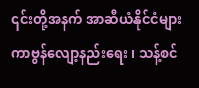၎င်းတို့အနက် အာဆီယံနိုင်ငံများ ကာဗွန်လျော့နည်းရေး ၊ သန့်စင်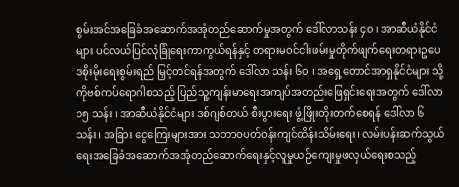စွမ်းအင်အခြေခံအဆောက်အအုံတည်ဆောက်မှုအတွက် ဒေါ်လာသန်း ၄၀ ၊ အာဆီယံနိုင်ငံများ ပင်လယ်ပြင်လုံခြုံရေးကာကွယ်ရန်နှင့် တရားမဝင်ငါးဖမ်းမှုတိုက်ဖျက်ရေးတရားဥပေဒစိုးမိုးရေးစွမ်းရည် မြှင့်တင်ရန်အတွက် ဒေါ်လာ သန်း ၆၀ ၊ အရှေ့တောင်အာရှနိုင်ငံများ သို့ ကိုဗစ်ကပ်ရောဂါစသည့် ပြည်သူ့ကျန်းမာရေးအကျပ်အတည်းဖြေရှင်းရေးအတွက် ဒေါ်လာ ၁၅ သန်း ၊ အာဆီယံနိုင်ငံများ ဒစ်ဂျစ်တယ် စီးပွားရေး ဖွံ့ဖြိုးတိုးတက်စေရန် ဒေါ်လာ ၆ သန်း၊ အခြား ငွေကြေးများအား သဘာဝပတ်ဝန်းကျင်ထိန်းသိမ်းရေး၊ လမ်းပန်းဆက်သွယ်ရေးအခြေခံအဆောက်အအုံတည်ဆောက်ရေးနှင့်လူမှုယဉ်ကျေးမှုဖလှယ်ရေးစသည့်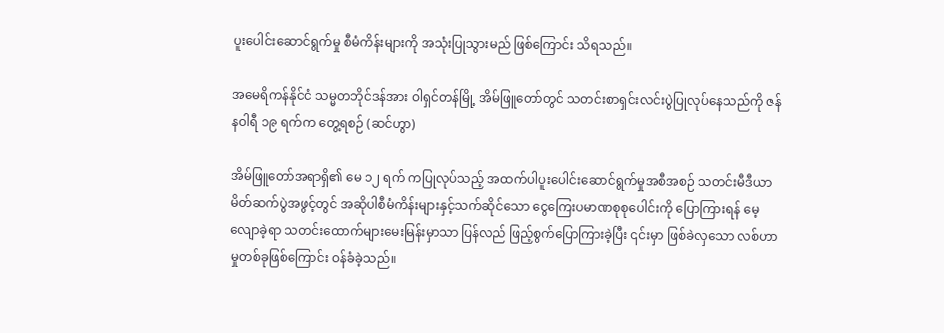ပူးပေါင်းဆောင်ရွက်မှု စီမံကိန်းများကို အသုံးပြုသွားမည် ဖြစ်ကြောင်း သိရသည်။

အမေရိကန်နိုင်ငံ သမ္မတဘိုင်ဒန်အား ဝါရှင်တန်မြို့ အိမ်ဖြူတော်တွင် သတင်းစာရှင်းလင်းပွဲပြုလုပ်နေသည်ကို ဇန်နဝါရီ ၁၉ ရက်က တွေ့ရစဉ် (ဆင်ဟွာ)

အိမ်ဖြူတော်အရာရှိ၏ မေ ၁၂ ရက် ကပြုလုပ်သည့် အထက်ပါပူးပေါင်းဆောင်ရွက်မှုအစီအစဉ် သတင်းမီဒီယာမိတ်ဆက်ပွဲအဖွင့်တွင် အဆိုပါစီမံကိန်းများနှင့်သက်ဆိုင်သော ငွေကြေးပမာဏစုစုပေါင်းကို ပြောကြားရန် မေ့လျောခဲ့ရာ သတင်းထောက်များမေးမြန်းမှာသာ ပြန်လည် ဖြည့်စွက်ပြောကြားခဲ့ပြီး ၎င်းမှာ ဖြစ်ခဲလှသော လစ်ဟာမှုတစ်ခုဖြစ်ကြောင်း ဝန်ခံခဲ့သည်။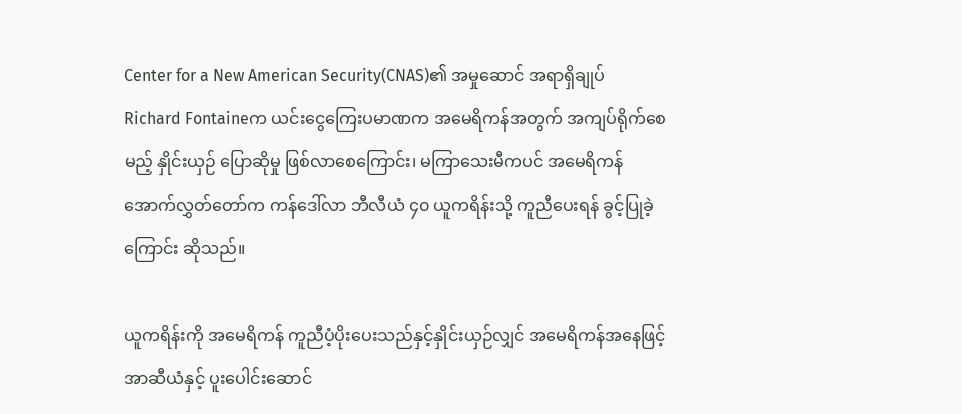Center for a New American Security(CNAS)၏ အမှုဆောင် အရာရှိချုပ် Richard Fontaineက ယင်းငွေကြေးပမာဏက အမေရိကန်အတွက် အကျပ်ရိုက်စေမည့် နှိုင်းယှဉ် ပြောဆိုမှု ဖြစ်လာစေကြောင်း၊ မကြာသေးမီကပင် အမေရိကန် အောက်လွှတ်တော်က ကန်ဒေါ်လာ ဘီလီယံ ၄၀ ယူကရိန်းသို့ ကူညီပေးရန် ခွင့်ပြုခဲ့ကြောင်း ဆိုသည်။

ယူကရိန်းကို အမေရိကန် ကူညီပံ့ပိုးပေးသည်နှင့်နှိုင်းယှဉ်လျှင် အမေရိကန်အနေဖြင့် အာဆီယံနှင့် ပူးပေါင်းဆောင်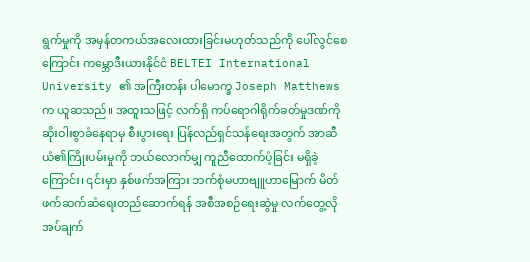ရွက်မှုကို အမှန်တကယ်အလေးထားခြင်းမဟုတ်သည်ကို ပေါ်လွင်စေကြောင်း ကမ္ဘောဒီးယားနိုင်ငံ BELTEI International University ၏ အကြီးတန်း ပါမောက္ခ Joseph Matthewsက ယူဆသည်။ အထူးသဖြင့် လက်ရှိ ကပ်ရောဂါရိုက်ခတ်မှုဒဏ်ကို ဆိုးဝါးစွာခံနေရာမှ စီးပွားရေး ပြန်လည်ရှင်သန်ရေးအတွက် အာဆီယံ၏ကြိုးပမ်းမှုကို ဘယ်လောက်မျှ ကူညီထောက်ပံ့ခြင်း မရှိခဲ့ကြောင်း၊ ၎င်းမှာ နှစ်ဖက်အကြား ဘက်စုံမဟာဗျူဟာမြောက် မိတ်ဖက်ဆက်ဆံရေးတည်ဆောက်ရန် အစီအစဉ်ရေးဆွဲမှု လက်တွေ့လိုအပ်ချက်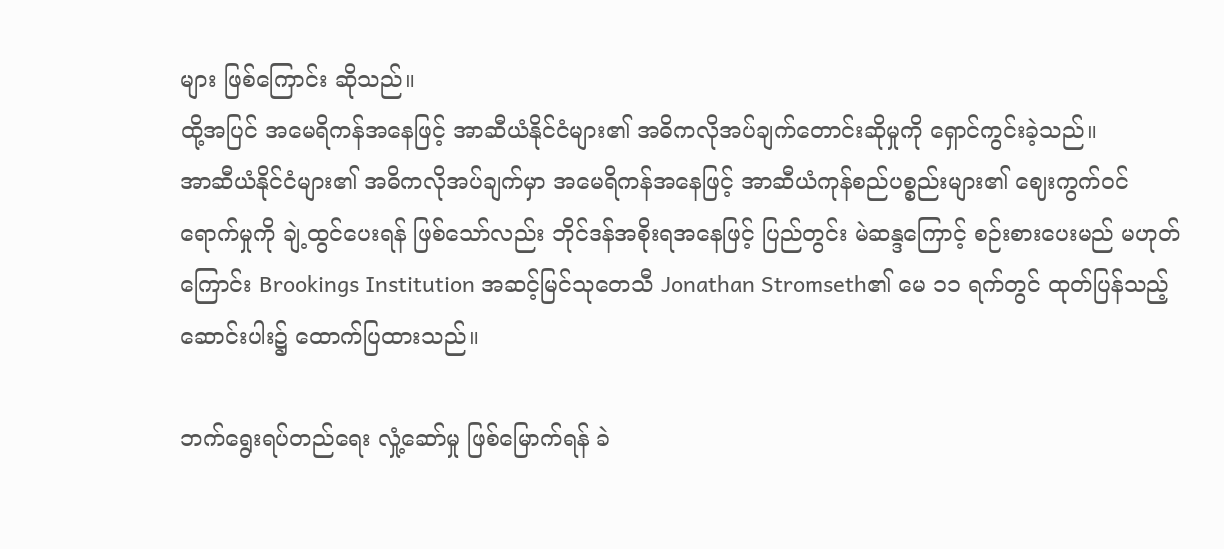များ ဖြစ်ကြောင်း ဆိုသည်။
ထို့အပြင် အမေရိကန်အနေဖြင့် အာဆီယံနိုင်ငံများ၏ အဓိကလိုအပ်ချက်တောင်းဆိုမှုကို ရှောင်ကွင်းခဲ့သည်။
အာဆီယံနိုင်ငံများ၏ အဓိကလိုအပ်ချက်မှာ အမေရိကန်အနေဖြင့် အာဆီယံကုန်စည်ပစ္စည်းများ၏ ဈေးကွက်ဝင်ရောက်မှုကို ချဲ့ထွင်ပေးရန် ဖြစ်သော်လည်း ဘိုင်ဒန်အစိုးရအနေဖြင့် ပြည်တွင်း မဲဆန္ဒကြောင့် စဉ်းစားပေးမည် မဟုတ်ကြောင်း Brookings Institution အဆင့်မြင်သုတေသီ Jonathan Stromseth၏ မေ ၁၁ ရက်တွင် ထုတ်ပြန်သည့် ဆောင်းပါး၌ ထောက်ပြထားသည်။

ဘက်ရွေးရပ်တည်ရေး လှုံ့ဆော်မှု ဖြစ်မြောက်ရန် ခဲ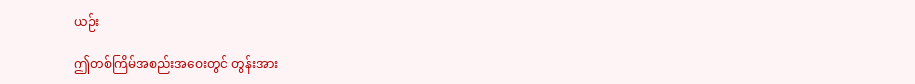ယဉ်း

ဤတစ်ကြိမ်အစည်းအဝေးတွင် တွန်းအား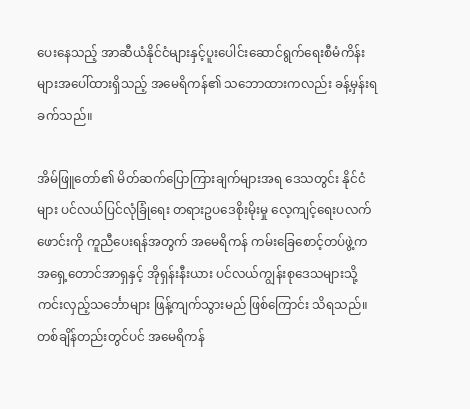ပေးနေသည့် အာဆီယံနိုင်ငံများနှင့်ပူးပေါင်းဆောင်ရွက်ရေးစီမံကိန်းများအပေါ်ထားရှိသည့် အမေရိကန်၏ သဘောထားကလည်း ခန့်မှန်းရခက်သည်။

အိမ်ဖြူတော်၏ မိတ်ဆက်ပြောကြားချက်များအရ ဒေသတွင်း နိုင်ငံများ ပင်လယ်ပြင်လုံခြုံရေး တရားဥပဒေစိုးမိုးမှု လေ့ကျင့်ရေးပလက်ဖောင်းကို ကူညီပေးရန်အတွက် အမေရိကန် ကမ်းခြေစောင့်တပ်ဖွဲ့က အရှေ့တောင်အာရှနှင့် အိုရှန်းနီးယား ပင်လယ်ကျွန်းစုဒေသများသို့ ကင်းလှည့်သင်္ဘောများ ဖြန့်ကျက်သွားမည် ဖြစ်ကြောင်း သိရသည်။ တစ်ချိန်တည်းတွင်ပင် အမေရိကန်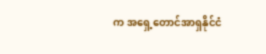က အရှေ့တောင်အာရှနိုင်ငံ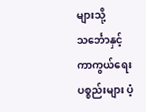များသို့ သင်္ဘောနှင့် ကာကွယ်ရေးပစ္စည်းများ ပံ့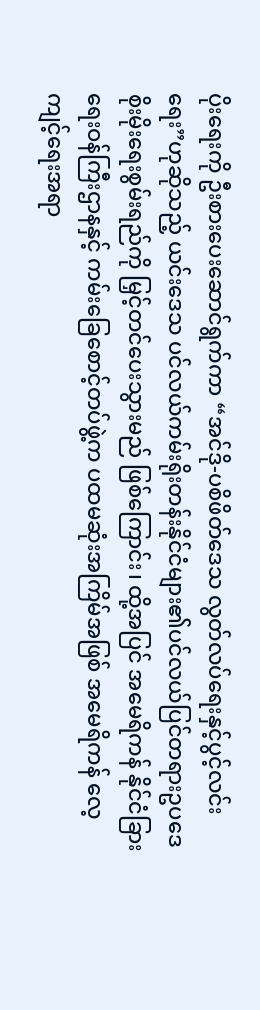ပိုးရေးကို ဦးစားပေးဆောင်ရွက်ကာ “အင်ဒို-ပစိဖိတ်ဒေသ လွတ်လပ်ရေးနှင့်ပွင့်လင်းရေး”ဟုဆိုသည့် ယင်းဒေသ ပင်လယ်ကမ်းရိုးတန်းနိုင်ငံများ၏ပင်လယ်ပြင်တရားဥပဒေစိုးမိုးရေးစွမ်းရည်ကို မြှင့်တင်ပေးသွားမည် ဖြစ်ကြောင်း၊ ထို့အပြင် အမေရိကန် နိုင်ငံခြားရေးဝန်ကြီးဌာနနှင့် ကမ်းခြေစောင့်တပ်ဖွဲ့က ပထမဆုံးအကြိမ်အဖြစ် အမေရိကန် လေ့ကျင့်ရေးအရာ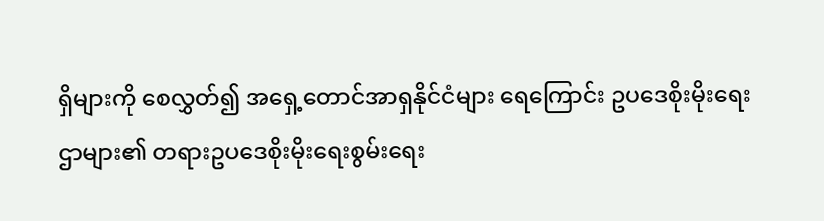ရှိများကို စေလွှတ်၍ အရှေ့တောင်အာရှနိုင်ငံများ ရေကြောင်း ဥပဒေစိုးမိုးရေးဌာများ၏ တရားဥပဒေစိုးမိုးရေးစွမ်းရေး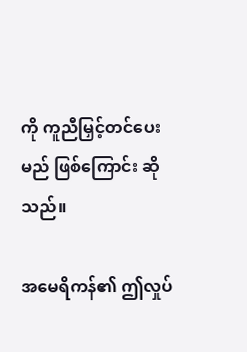ကို ကူညီမြှင့်တင်ပေးမည် ဖြစ်ကြောင်း ဆိုသည်။

အမေရိကန်၏ ဤလှုပ်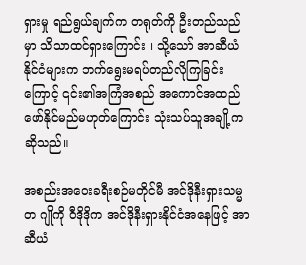ရှားမှု ရည်ရွယ်ချက်က တရုတ်ကို ဦးတည်သည်မှာ သိသာထင်ရှားကြောင်း ၊ သို့သော် အာဆီယံနိုင်ငံများက ဘက်ရွေးမရပ်တည်လိုကြခြင်းကြောင့် ၎င်း၏အကြံအစည် အကောင်အထည်ဖော်နိုင်မည်မဟုတ်ကြောင်း သုံးသပ်သူအချို့က ဆိုသည်။

အစည်းအဝေးခရီးစဉ်မတိုင်မီ အင်ဒိုနီးရှားသမ္မတ ဂျိုကို ဝီဒိုဒိုက အင်ဒိုနီးရှားနိုင်ငံအနေဖြင့် အာဆီယံ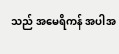သည် အမေရိကန် အပါအ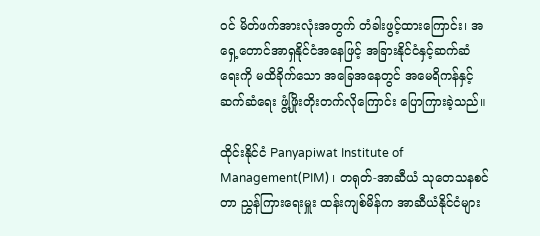ဝင် မိတ်ဖက်အားလုံးအတွက် တံခါးဖွင့်ထားကြောင်း၊ အရှေ့တောင်အာရှနိုင်ငံအနေဖြင့် အခြားနိုင်ငံနှင့်ဆက်ဆံရေးကို မထိခိုက်သော အခြေအနေတွင် အမေရိကန်နှင့်ဆက်ဆံရေး ဖွံ့ဖြိုးတိုးတက်လိုကြောင်း ပြောကြားခဲ့သည်။

ထိုင်းနိုင်ငံ Panyapiwat Institute of Management(PIM) ၊ တရုတ်-အာဆီယံ သုတေသနစင်တာ ညွှန်ကြားရေးမှူး ထန်းကျစ်မိန်က အာဆီယံနိုင်ငံများ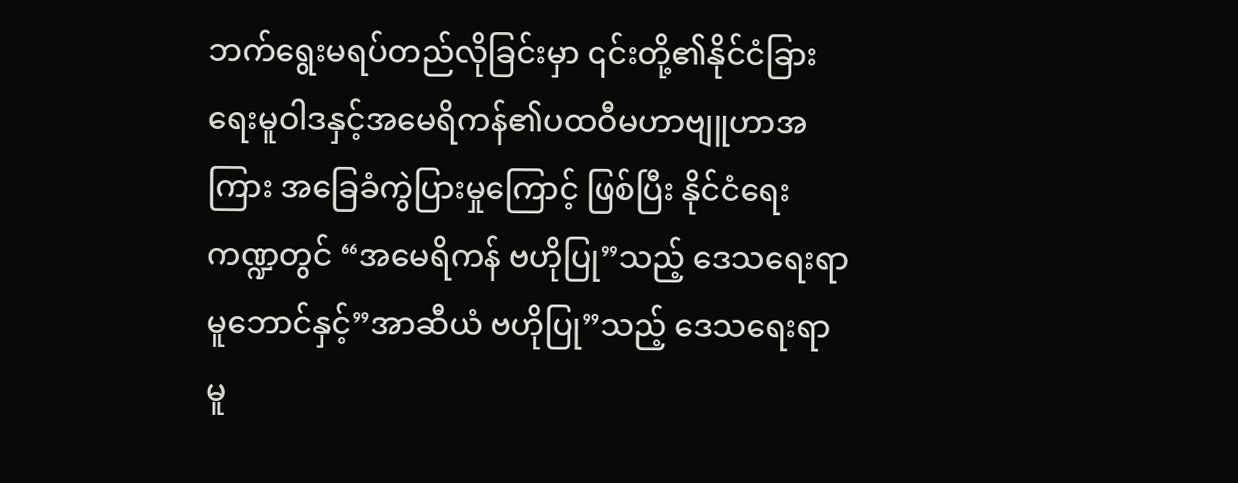ဘက်ရွေးမရပ်တည်လိုခြင်းမှာ ၎င်းတို့၏နိုင်ငံခြားရေးမူဝါဒနှင့်အမေရိကန်၏ပထဝီမဟာဗျူဟာအကြား အခြေခံကွဲပြားမှုကြောင့် ဖြစ်ပြီး နိုင်ငံရေးကဏ္ဍတွင် “အမေရိကန် ဗဟိုပြု”သည့် ဒေသရေးရာမူဘောင်နှင့်”အာဆီယံ ဗဟိုပြု”သည့် ဒေသရေးရာမူ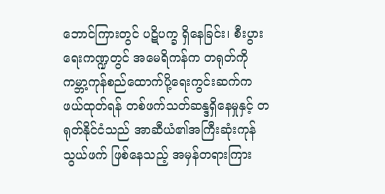ဘောင်ကြားတွင် ပဋိပက္ခ ရှိနေခြင်း၊ စီးပွားရေးကဏ္ဍတွင် အမေရိကန်က တရုတ်ကို ကမ္ဘာ့ကုန်စည်ထောက်ပို့ရေးကွင်းဆက်က ဖယ်ထုတ်ရန် တစ်ဖက်သတ်ဆန္ဒရှိနေမှုနှင့် တရုတ်နိုင်ငံသည် အာဆီယံ၏အကြီးဆုံးကုန်သွယ်ဖက် ဖြစ်နေသည့် အမှန်တရားကြား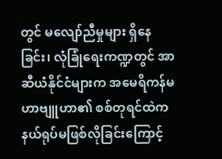တွင် မလျော်ညီမှုများ ရှိနေခြင်း၊ လုံခြုံရေးကဏ္ဍတွင် အာဆီယံနိုင်ငံများက အမေရိကန်မဟာဗျူဟာ၏ စစ်တုရင်ထဲကနယ်ရုပ်မဖြစ်လိုခြင်းကြောင့်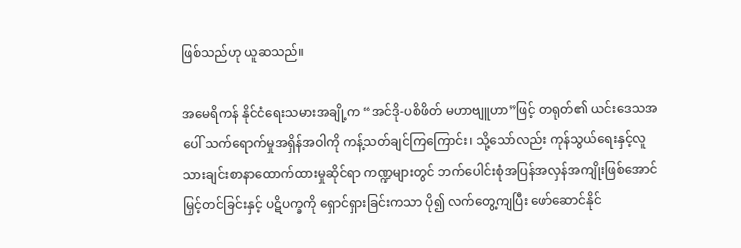ဖြစ်သည်ဟု ယူဆသည်။

အမေရိကန် နိုင်ငံရေးသမားအချို့က “အင်ဒို-ပစိဖိတ် မဟာဗျူဟာ”ဖြင့် တရုတ်၏ ယင်းဒေသအပေါ် သက်ရောက်မှုအရှိန်အဝါကို ကန့်သတ်ချင်ကြကြောင်း၊ သို့သော်လည်း ကုန်သွယ်ရေးနှင့်လူသားချင်းစာနာထောက်ထားမှုဆိုင်ရာ ကဏ္ဍများတွင် ဘက်ပေါင်းစုံအပြန်အလှန်အကျိုးဖြစ်အောင် မြှင့်တင်ခြင်းနှင့် ပဋိပက္ခကို ရှောင်ရှားခြင်းကသာ ပို၍ လက်တွေ့ကျပြီး ဖော်ဆောင်နိုင်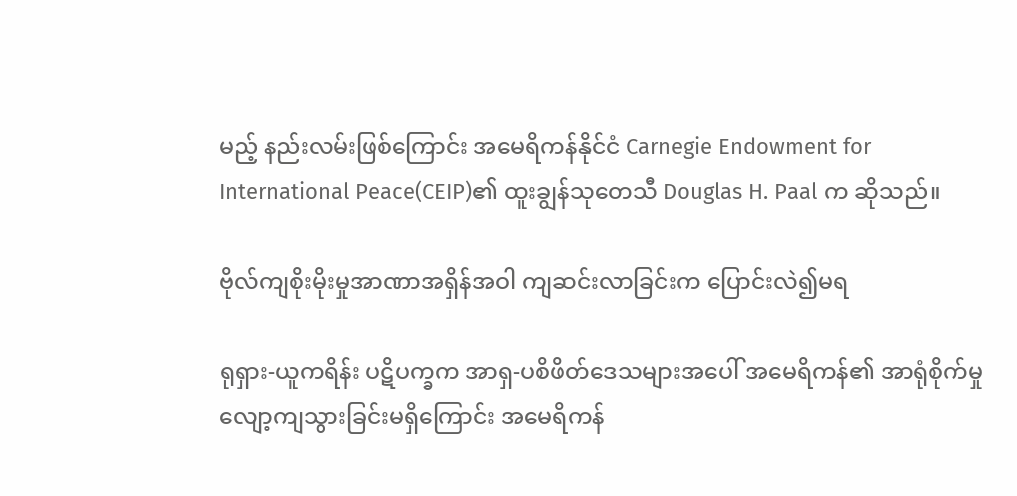မည့် နည်းလမ်းဖြစ်ကြောင်း အမေရိကန်နိုင်ငံ Carnegie Endowment for International Peace(CEIP)၏ ထူးချွန်သုတေသီ Douglas H. Paal က ဆိုသည်။

ဗိုလ်ကျစိုးမိုးမှုအာဏာအရှိန်အဝါ ကျဆင်းလာခြင်းက ပြောင်းလဲ၍မရ

ရုရှား-ယူကရိန်း ပဋိပက္ခက အာရှ-ပစိဖိတ်ဒေသများအပေါ် အမေရိကန်၏ အာရုံစိုက်မှု လျော့ကျသွားခြင်းမရှိကြောင်း အမေရိကန်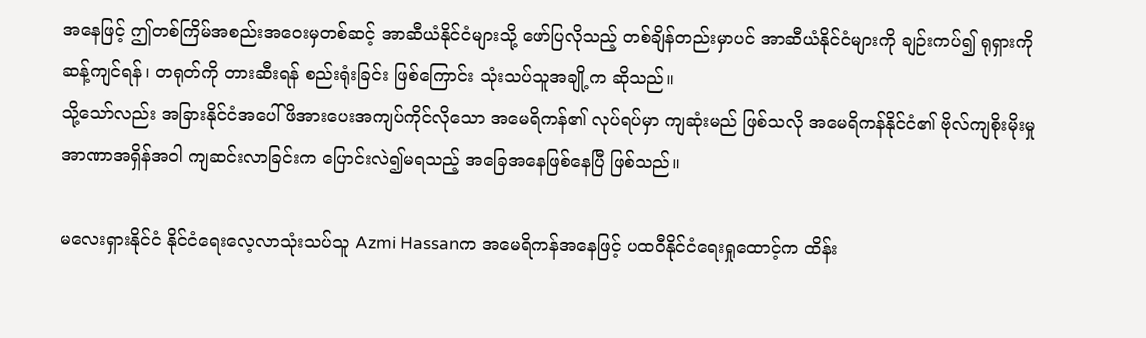အနေဖြင့် ဤတစ်ကြိမ်အစည်းအဝေးမှတစ်ဆင့် အာဆီယံနိုင်ငံများသို့ ဖော်ပြလိုသည့် တစ်ချိန်တည်းမှာပင် အာဆီယံနိုင်ငံများကို ချဉ်းကပ်၍ ရုရှားကို ဆန့်ကျင်ရန်၊ တရုတ်ကို တားဆီးရန် စည်းရုံးခြင်း ဖြစ်ကြောင်း သုံးသပ်သူအချို့က ဆိုသည်။
သို့သော်လည်း အခြားနိုင်ငံအပေါ် ဖိအားပေးအကျပ်ကိုင်လိုသော အမေရိကန်၏ လုပ်ရပ်မှာ ကျဆုံးမည် ဖြစ်သလို အမေရိကန်နိုင်ငံ၏ ဗိုလ်ကျစိုးမိုးမှုအာဏာအရှိန်အဝါ ကျဆင်းလာခြင်းက ပြောင်းလဲ၍မရသည့် အခြေအနေဖြစ်နေပြီ ဖြစ်သည်။

မလေးရှားနိုင်ငံ နိုင်ငံရေးလေ့လာသုံးသပ်သူ Azmi Hassanက အမေရိကန်အနေဖြင့် ပထဝီနိုင်ငံရေးရှုထောင့်က ထိန်း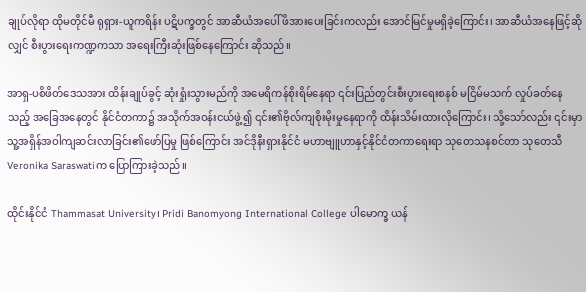ချုပ်လိုရာ ထိုမတိုင်မီ ရုရှား-ယူကရိန်း ပဋိပက္ခတွင် အာဆီယံအပေါ် ဖိအားပေးခြင်းကလည်း အောင်မြင်မှုမရှိခဲ့ကြောင်း၊ အာဆီယံအနေဖြင့်ဆိုလျှင် စီးပွားရေးကဏ္ဍကသာ အရေးကြီးဆုံးဖြစ်နေကြောင်း ဆိုသည်။

အာရှ-ပစိဖိတ်ဒေသအား ထိန်းချုပ်ခွင့် ဆုံးရှုံးသွားမည်ကို အမေရိကန်စိုးရိမ်နေရာ ၎င်းပြည်တွင်းစီးပွားရေးစနစ် မငြိမ်မသက် လှုပ်ခတ်နေသည့် အခြေအနေတွင် နိုင်ငံတကာ၌ အသိုက်အဝန်းငယ်ဖွဲ့၍ ၎င်း၏ဗိုလ်ကျစိုးမိုးမှုနေရာကို ထိန်းသိမ်းထားလိုကြောင်း၊ သို့သော်လည်း ၎င်းမှာ သူ့အရှိန်အဝါကျဆင်းလာခြင်း၏ဖော်ပြမှု ဖြစ်ကြောင်း အင်ဒိုနီးရှားနိုင်ငံ မဟာဗျူဟာနှင့်နိုင်ငံတကာရေးရာ သုတေသနစင်တာ သုတေသီ Veronika Saraswatiက ပြောကြားခဲ့သည်။

ထိုင်းနိုင်ငံ Thammasat University၊ Pridi Banomyong International College ပါမောက္ခ ယန်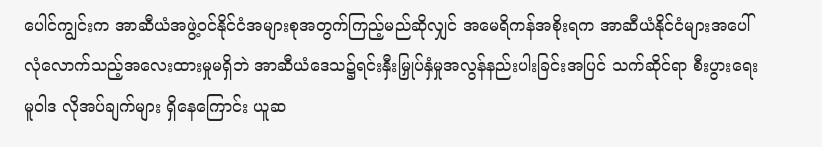ပေါင်ကျွင်းက အာဆီယံအဖွဲ့ဝင်နိုင်ငံအများစုအတွက်ကြည့်မည်ဆိုလျှင် အမေရိကန်အစိုးရက အာဆီယံနိုင်ငံများအပေါ် လုံလောက်သည့်အလေးထားမှုမရှိဘဲ အာဆီယံဒေသ၌ရင်းနှီးမြှုပ်နှံမှုအလွန်နည်းပါးခြင်းအပြင် သက်ဆိုင်ရာ စီးပွားရေးမူဝါဒ လိုအပ်ချက်များ ရှိနေကြောင်း ယူဆ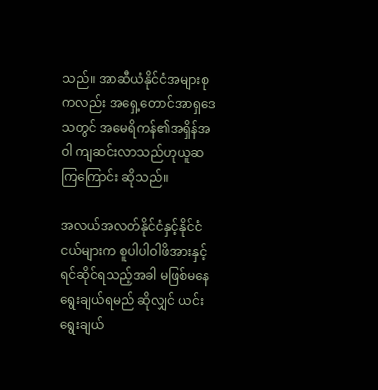သည်။ အာဆီယံနိုင်ငံအများစုကလည်း အရှေ့တောင်အာရှဒေသတွင် အမေရိကန်၏အရှိန်အဝါ ကျဆင်းလာသည်ဟုယူဆကြကြောင်း ဆိုသည်။

အလယ်အလတ်နိုင်ငံနှင့်နိုင်ငံငယ်များက စူပါပါဝါဖိအားနှင့်ရင်ဆိုင်ရသည့်အခါ မဖြစ်မနေ ရွေးချယ်ရမည် ဆိုလျှင် ယင်းရွေးချယ်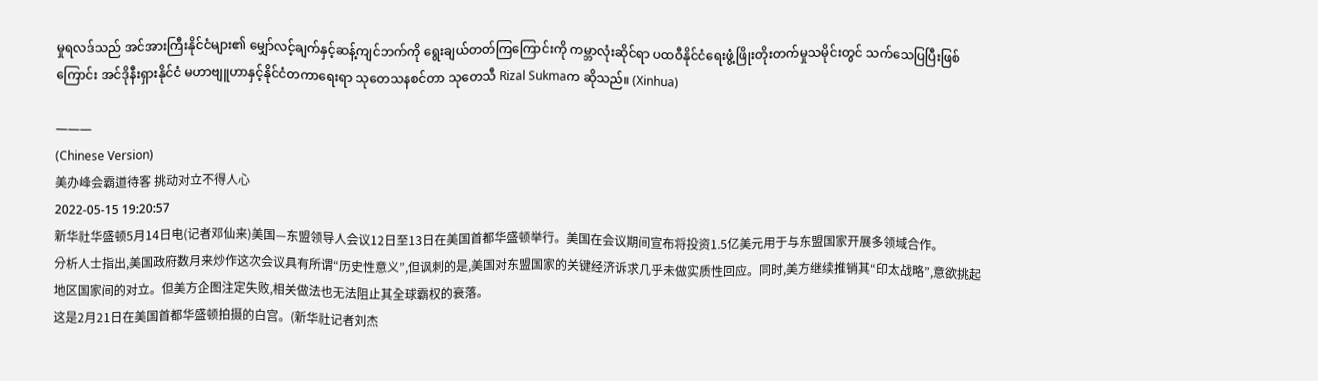မှုရလဒ်သည် အင်အားကြီးနိုင်ငံများ၏ မျှော်လင့်ချက်နှင့်ဆန့်ကျင်ဘက်ကို ရွေးချယ်တတ်ကြကြောင်းကို ကမ္ဘာလုံးဆိုင်ရာ ပထဝီနိုင်ငံရေးဖွံ့ဖြိုးတိုးတက်မှုသမိုင်းတွင် သက်သေပြပြီးဖြစ်ကြောင်း အင်ဒိုနီးရှားနိုင်ငံ မဟာဗျူဟာနှင့်နိုင်ငံတကာရေးရာ သုတေသနစင်တာ သုတေသီ Rizal Sukmaက ဆိုသည်။ (Xinhua)

———
(Chinese Version)
美办峰会霸道待客 挑动对立不得人心
2022-05-15 19:20:57
新华社华盛顿5月14日电(记者邓仙来)美国—东盟领导人会议12日至13日在美国首都华盛顿举行。美国在会议期间宣布将投资1.5亿美元用于与东盟国家开展多领域合作。
分析人士指出,美国政府数月来炒作这次会议具有所谓“历史性意义”,但讽刺的是,美国对东盟国家的关键经济诉求几乎未做实质性回应。同时,美方继续推销其“印太战略”,意欲挑起地区国家间的对立。但美方企图注定失败,相关做法也无法阻止其全球霸权的衰落。
这是2月21日在美国首都华盛顿拍摄的白宫。(新华社记者刘杰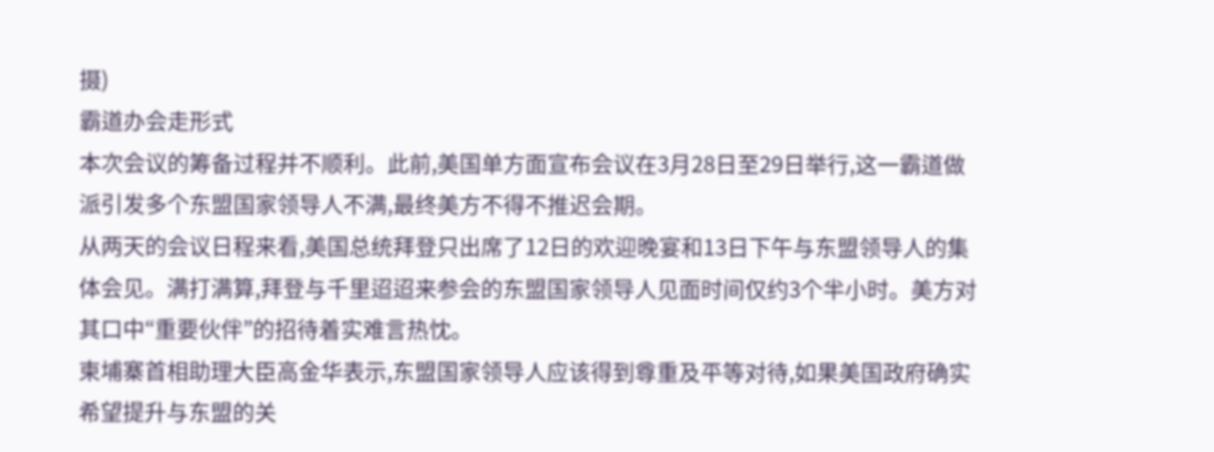摄)
霸道办会走形式
本次会议的筹备过程并不顺利。此前,美国单方面宣布会议在3月28日至29日举行,这一霸道做派引发多个东盟国家领导人不满,最终美方不得不推迟会期。
从两天的会议日程来看,美国总统拜登只出席了12日的欢迎晚宴和13日下午与东盟领导人的集体会见。满打满算,拜登与千里迢迢来参会的东盟国家领导人见面时间仅约3个半小时。美方对其口中“重要伙伴”的招待着实难言热忱。
柬埔寨首相助理大臣高金华表示,东盟国家领导人应该得到尊重及平等对待,如果美国政府确实希望提升与东盟的关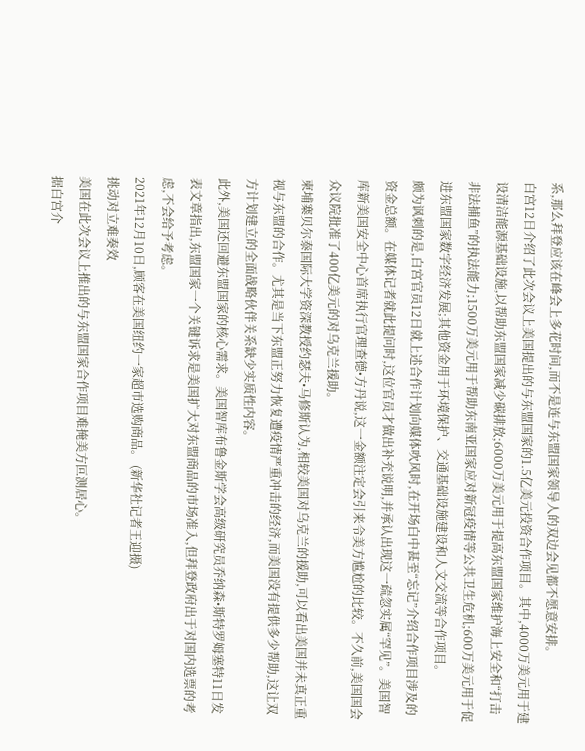系,那么拜登应该在峰会上多花时间,而不是连与东盟国家领导人的双边会见都不愿意安排。
白宫12日介绍了此次会议上美国提出的与东盟国家的1.5亿美元投资合作项目。其中,4000万美元用于建设清洁能源基础设施,以帮助东盟国家减少碳排放;6000万美元用于提高东盟国家维护海上安全和“打击非法捕鱼”的执法能力;1500万美元用于帮助东南亚国家应对新冠疫情等公共卫生危机;600万美元用于促进东盟国家数字经济发展;其他资金用于环境保护、交通基础设施建设和人文交流等合作项目。
颇为讽刺的是,白宫官员12日就上述合作计划向媒体吹风时,在开场白中甚至“忘记”介绍合作项目涉及的资金总额。在媒体记者就此提问时,这位官员才做出补充说明,并承认出现这一疏忽实属“罕见”。美国智库新美国安全中心首席执行官理查德•方丹说,这一金额注定会引来令美方尴尬的比较。不久前,美国国会众议院批准了400亿美元的对乌克兰援助。
柬埔寨贝尔泰国际大学资深教授约瑟夫•马修斯认为,相较美国对乌克兰的援助,可以看出美国并未真正重视与东盟的合作。尤其是当下东盟正努力恢复遭疫情严重冲击的经济,而美国没有提供多少帮助,这让双方计划建立的全面战略伙伴关系缺少实质性内容。
此外,美国还回避东盟国家的核心需求。美国智库布鲁金斯学会高级研究员乔纳森•斯特罗姆塞特11日发表文章指出,东盟国家一个关键诉求是美国扩大对东盟商品的市场准入,但拜登政府出于对国内选票的考虑,不会给予考虑。
2021年12月10日,顾客在美国纽约一家超市选购商品。 (新华社记者王迎摄)
挑动对立难奏效
美国在此次会议上推出的与东盟国家合作项目难掩美方叵测居心。
据白宫介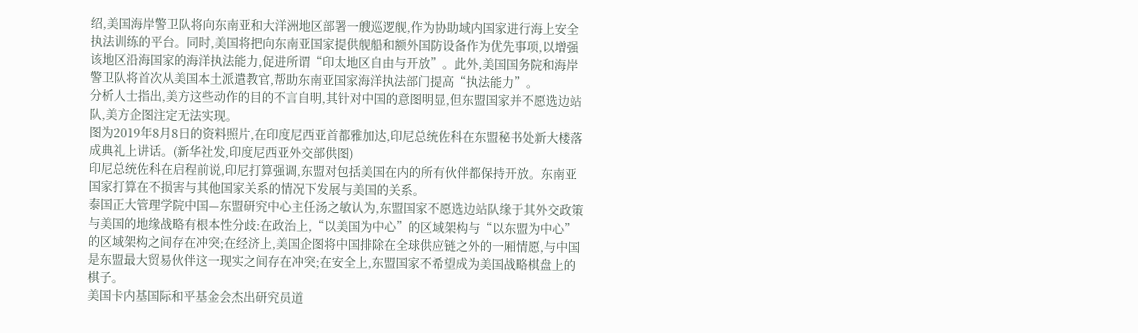绍,美国海岸警卫队将向东南亚和大洋洲地区部署一艘巡逻舰,作为协助域内国家进行海上安全执法训练的平台。同时,美国将把向东南亚国家提供舰船和额外国防设备作为优先事项,以增强该地区沿海国家的海洋执法能力,促进所谓“印太地区自由与开放”。此外,美国国务院和海岸警卫队将首次从美国本土派遣教官,帮助东南亚国家海洋执法部门提高“执法能力”。
分析人士指出,美方这些动作的目的不言自明,其针对中国的意图明显,但东盟国家并不愿选边站队,美方企图注定无法实现。
图为2019年8月8日的资料照片,在印度尼西亚首都雅加达,印尼总统佐科在东盟秘书处新大楼落成典礼上讲话。(新华社发,印度尼西亚外交部供图)
印尼总统佐科在启程前说,印尼打算强调,东盟对包括美国在内的所有伙伴都保持开放。东南亚国家打算在不损害与其他国家关系的情况下发展与美国的关系。
泰国正大管理学院中国—东盟研究中心主任汤之敏认为,东盟国家不愿选边站队缘于其外交政策与美国的地缘战略有根本性分歧:在政治上,“以美国为中心”的区域架构与“以东盟为中心”的区域架构之间存在冲突;在经济上,美国企图将中国排除在全球供应链之外的一厢情愿,与中国是东盟最大贸易伙伴这一现实之间存在冲突;在安全上,东盟国家不希望成为美国战略棋盘上的棋子。
美国卡内基国际和平基金会杰出研究员道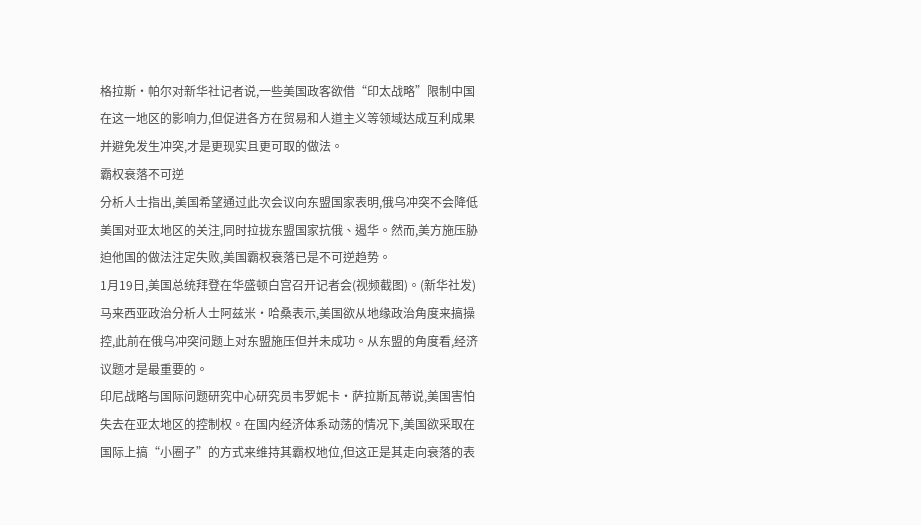格拉斯•帕尔对新华社记者说,一些美国政客欲借“印太战略”限制中国在这一地区的影响力,但促进各方在贸易和人道主义等领域达成互利成果并避免发生冲突,才是更现实且更可取的做法。
霸权衰落不可逆
分析人士指出,美国希望通过此次会议向东盟国家表明,俄乌冲突不会降低美国对亚太地区的关注,同时拉拢东盟国家抗俄、遏华。然而,美方施压胁迫他国的做法注定失败,美国霸权衰落已是不可逆趋势。
1月19日,美国总统拜登在华盛顿白宫召开记者会(视频截图)。(新华社发)
马来西亚政治分析人士阿兹米•哈桑表示,美国欲从地缘政治角度来搞操控,此前在俄乌冲突问题上对东盟施压但并未成功。从东盟的角度看,经济议题才是最重要的。
印尼战略与国际问题研究中心研究员韦罗妮卡•萨拉斯瓦蒂说,美国害怕失去在亚太地区的控制权。在国内经济体系动荡的情况下,美国欲采取在国际上搞“小圈子”的方式来维持其霸权地位,但这正是其走向衰落的表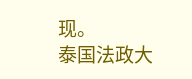现。
泰国法政大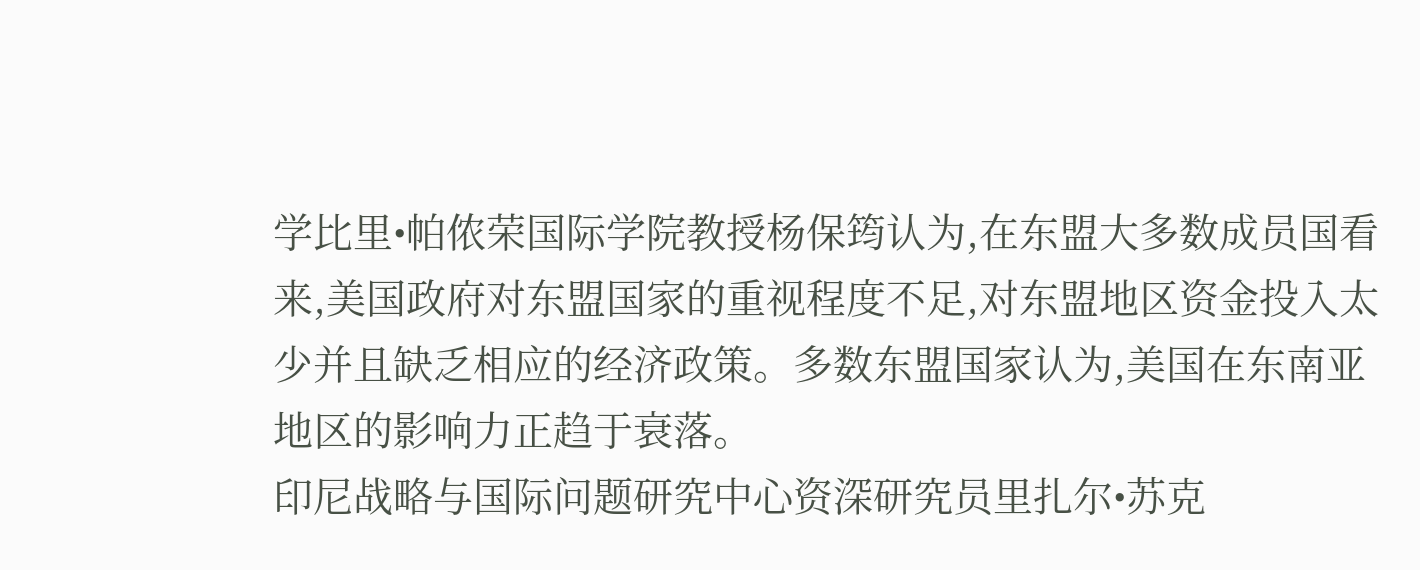学比里•帕侬荣国际学院教授杨保筠认为,在东盟大多数成员国看来,美国政府对东盟国家的重视程度不足,对东盟地区资金投入太少并且缺乏相应的经济政策。多数东盟国家认为,美国在东南亚地区的影响力正趋于衰落。
印尼战略与国际问题研究中心资深研究员里扎尔•苏克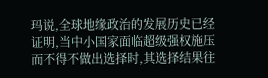玛说,全球地缘政治的发展历史已经证明,当中小国家面临超级强权施压而不得不做出选择时,其选择结果往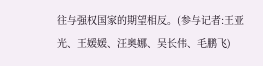往与强权国家的期望相反。(参与记者:王亚光、王媛媛、汪奥娜、吴长伟、毛鹏飞)